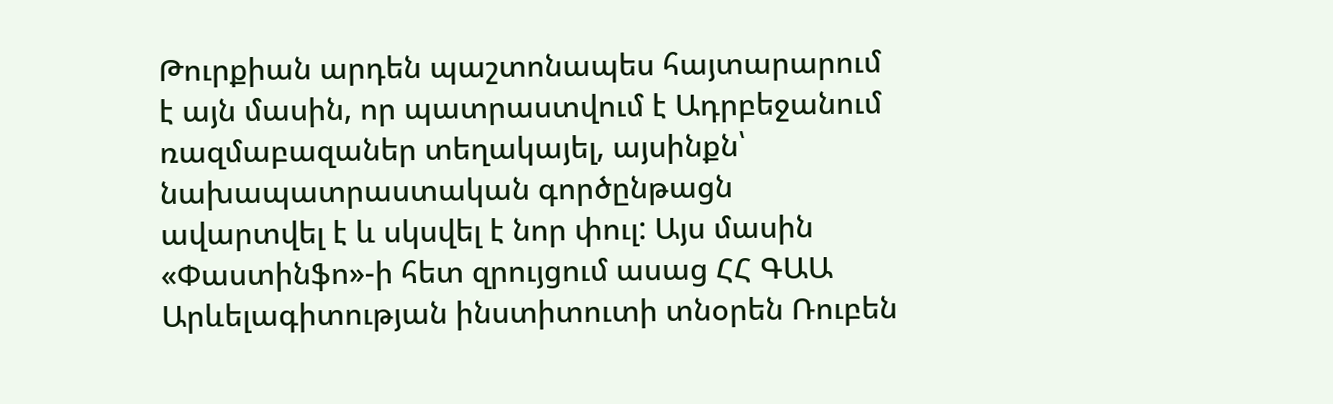Թուրքիան արդեն պաշտոնապես հայտարարում է այն մասին, որ պատրաստվում է Ադրբեջանում ռազմաբազաներ տեղակայել, այսինքն՝ նախապատրաստական գործընթացն ավարտվել է և սկսվել է նոր փուլ: Այս մասին «Փաստինֆո»-ի հետ զրույցում ասաց ՀՀ ԳԱԱ Արևելագիտության ինստիտուտի տնօրեն Ռուբեն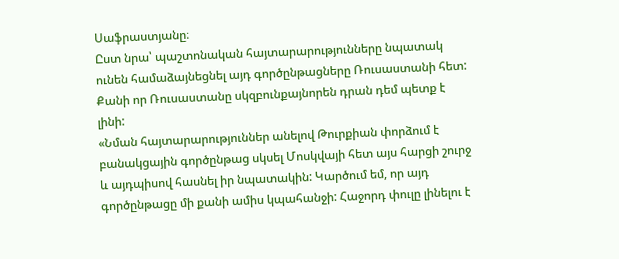Սաֆրաստյանը։
Ըստ նրա՝ պաշտոնական հայտարարությունները նպատակ ունեն համաձայնեցնել այդ գործընթացները Ռուսաստանի հետ: Քանի որ Ռուսաստանը սկզբունքայնորեն դրան դեմ պետք է լինի:
«Նման հայտարարություններ անելով Թուրքիան փորձում է բանակցային գործընթաց սկսել Մոսկվայի հետ այս հարցի շուրջ և այդպիսով հասնել իր նպատակին: Կարծում եմ, որ այդ գործընթացը մի քանի ամիս կպահանջի: Հաջորդ փուլը լինելու է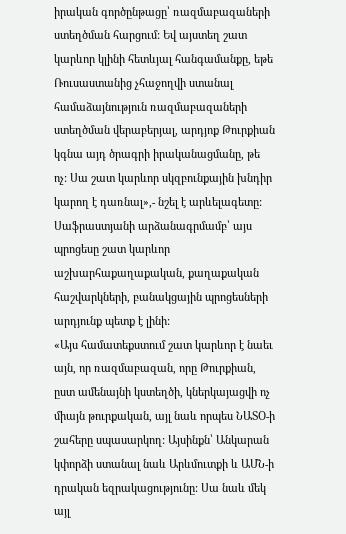իրական գործընթացը՝ ռազմաբազաների ստեղծման հարցում: Եվ այստեղ շատ կարևոր կլինի հետևյալ հանգամանքը, եթե Ռուսաստանից չհաջողվի ստանալ համաձայնություն ռազմաբազաների ստեղծման վերաբերյալ, արդյոք Թուրքիան կգնա այդ ծրագրի իրականացմանը, թե ոչ: Սա շատ կարևոր սկզբունքային խնդիր կարող է դառնալ»,- նշել է արևելագետը:
Սաֆրաստյանի արձանագրմամբ՝ այս պրոցեսը շատ կարևոր աշխարհաքաղաքական, քաղաքական հաշվարկների, բանակցային պրոցեսների արդյունք պետք է լինի:
«Այս համատեքստում շատ կարևոր է նաեւ այն, որ ռազմաբազան, որը Թուրքիան, ըստ ամենայնի կստեղծի, կներկայացվի ոչ միայն թուրքական, այլ նաև որպես ՆԱՏՕ-ի շահերը սպասարկող: Այսինքն՝ Անկարան կփորձի ստանալ նաև Արևմուտքի և ԱՄՆ-ի դրական եզրակացությունը: Սա նաև մեկ այլ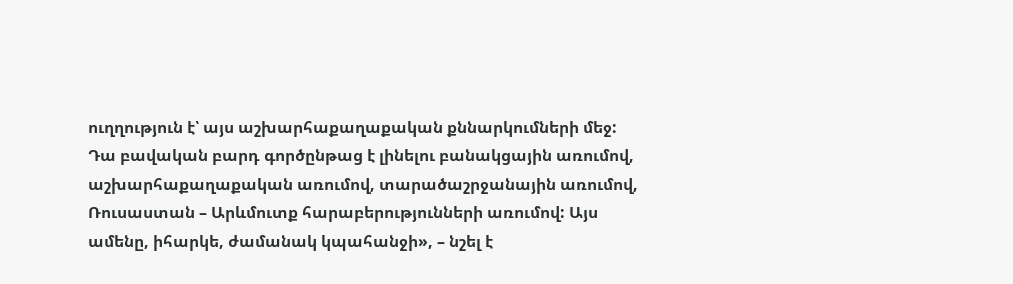ուղղություն է՝ այս աշխարհաքաղաքական քննարկումների մեջ: Դա բավական բարդ գործընթաց է լինելու բանակցային առումով, աշխարհաքաղաքական առումով, տարածաշրջանային առումով, Ռուսաստան – Արևմուտք հարաբերությունների առումով: Այս ամենը, իհարկե, ժամանակ կպահանջի», – նշել է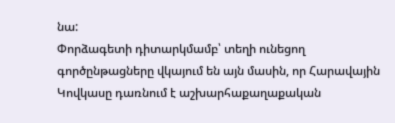նա:
Փորձագետի դիտարկմամբ՝ տեղի ունեցող գործընթացները վկայում են այն մասին, որ Հարավային Կովկասը դառնում է աշխարհաքաղաքական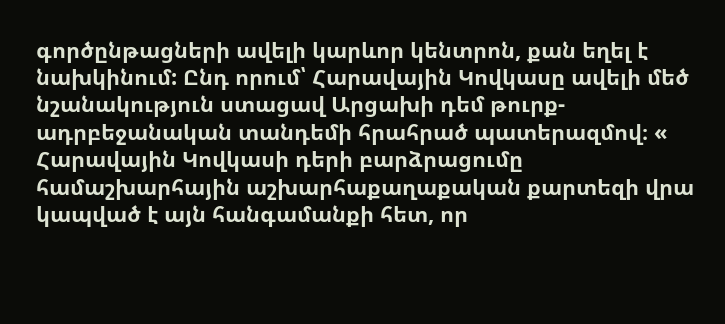գործընթացների ավելի կարևոր կենտրոն, քան եղել է նախկինում: Ընդ որում՝ Հարավային Կովկասը ավելի մեծ նշանակություն ստացավ Արցախի դեմ թուրք-ադրբեջանական տանդեմի հրահրած պատերազմով։ « Հարավային Կովկասի դերի բարձրացումը համաշխարհային աշխարհաքաղաքական քարտեզի վրա կապված է այն հանգամանքի հետ, որ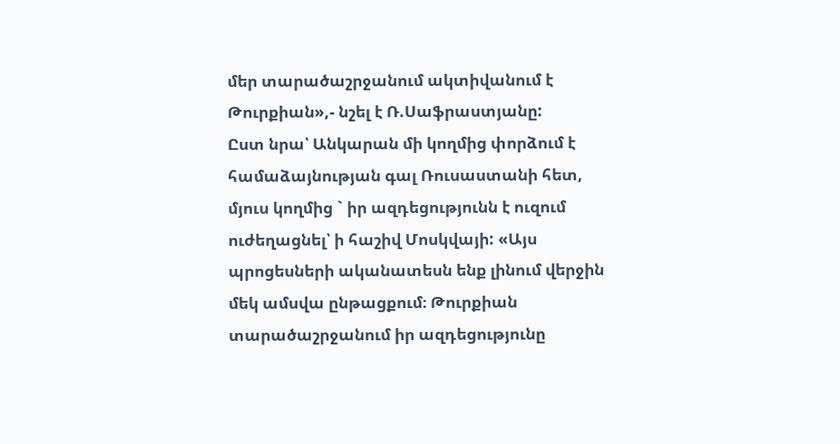մեր տարածաշրջանում ակտիվանում է Թուրքիան»,- նշել է Ռ.Սաֆրաստյանը:
Ըստ նրա՝ Անկարան մի կողմից փորձում է համաձայնության գալ Ռուսաստանի հետ, մյուս կողմից ` իր ազդեցությունն է ուզում ուժեղացնել՝ ի հաշիվ Մոսկվայի: «Այս պրոցեսների ականատեսն ենք լինում վերջին մեկ ամսվա ընթացքում։ Թուրքիան տարածաշրջանում իր ազդեցությունը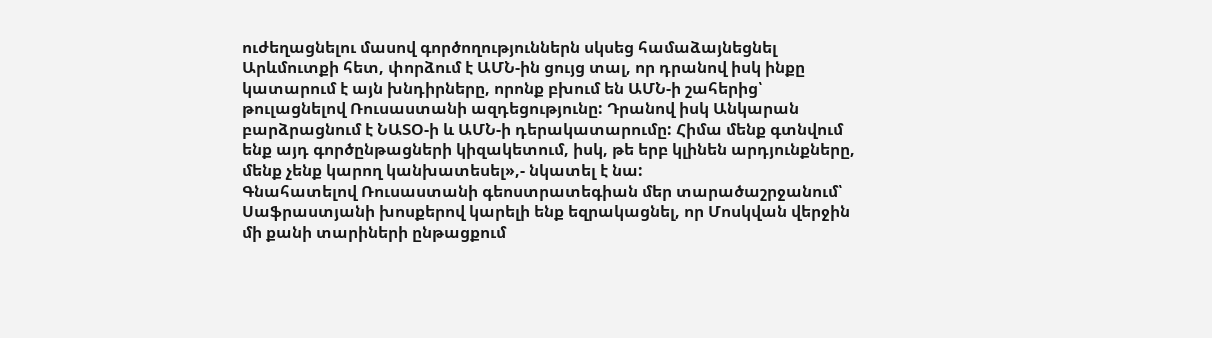ուժեղացնելու մասով գործողություններն սկսեց համաձայնեցնել Արևմուտքի հետ, փորձում է ԱՄՆ-ին ցույց տալ, որ դրանով իսկ ինքը կատարում է այն խնդիրները, որոնք բխում են ԱՄՆ-ի շահերից՝ թուլացնելով Ռուսաստանի ազդեցությունը: Դրանով իսկ Անկարան բարձրացնում է ՆԱՏՕ-ի և ԱՄՆ-ի դերակատարումը: Հիմա մենք գտնվում ենք այդ գործընթացների կիզակետում, իսկ, թե երբ կլինեն արդյունքները, մենք չենք կարող կանխատեսել»,- նկատել է նա:
Գնահատելով Ռուսաստանի գեոստրատեգիան մեր տարածաշրջանում՝ Սաֆրաստյանի խոսքերով կարելի ենք եզրակացնել, որ Մոսկվան վերջին մի քանի տարիների ընթացքում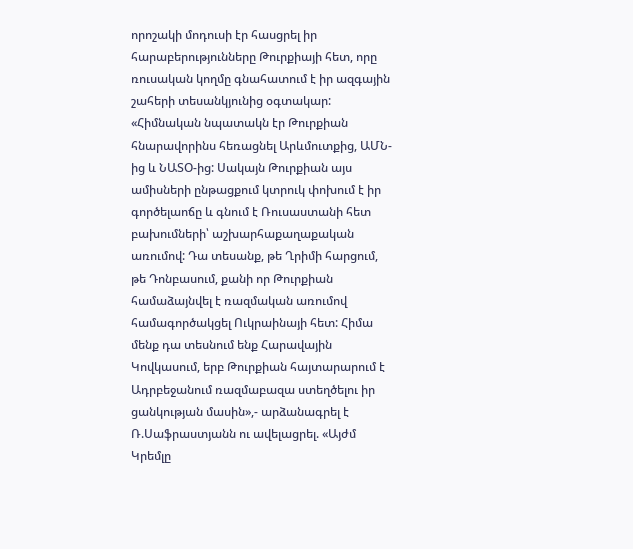որոշակի մոդուսի էր հասցրել իր հարաբերությունները Թուրքիայի հետ, որը ռուսական կողմը գնահատում է իր ազգային շահերի տեսանկյունից օգտակար:
«Հիմնական նպատակն էր Թուրքիան հնարավորինս հեռացնել Արևմուտքից, ԱՄՆ-ից և ՆԱՏՕ-ից: Սակայն Թուրքիան այս ամիսների ընթացքում կտրուկ փոխում է իր գործելաոճը և գնում է Ռուսաստանի հետ բախումների՝ աշխարհաքաղաքական առումով: Դա տեսանք, թե Ղրիմի հարցում, թե Դոնբասում, քանի որ Թուրքիան համաձայնվել է ռազմական առումով համագործակցել Ուկրաինայի հետ: Հիմա մենք դա տեսնում ենք Հարավային Կովկասում, երբ Թուրքիան հայտարարում է Ադրբեջանում ռազմաբազա ստեղծելու իր ցանկության մասին»,- արձանագրել է Ռ.Սաֆրաստյանն ու ավելացրել. «Այժմ Կրեմլը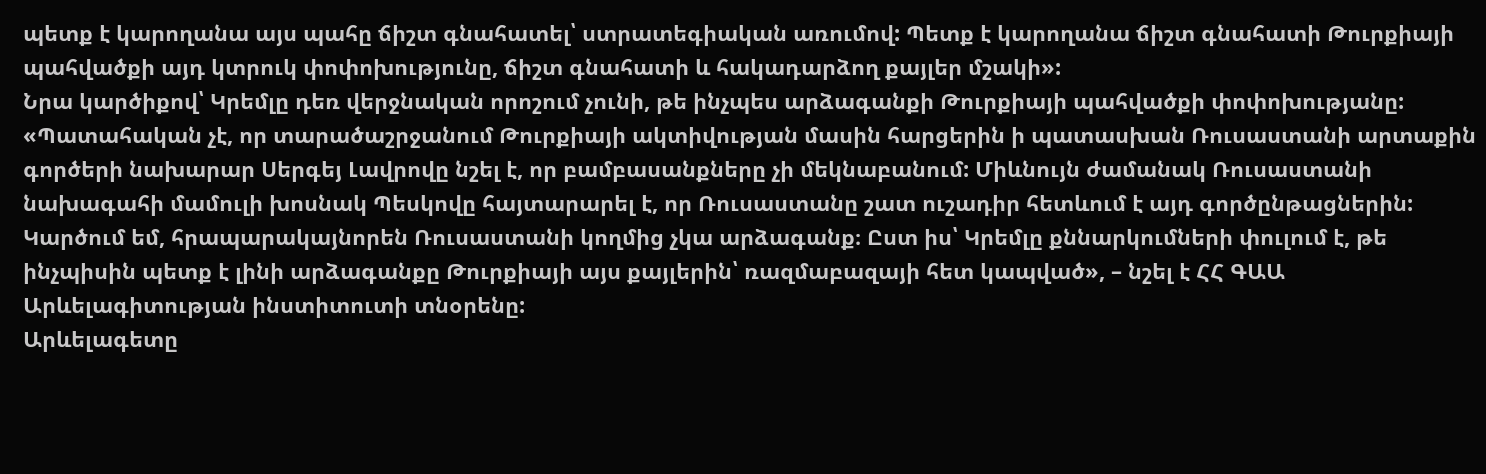պետք է կարողանա այս պահը ճիշտ գնահատել՝ ստրատեգիական առումով: Պետք է կարողանա ճիշտ գնահատի Թուրքիայի պահվածքի այդ կտրուկ փոփոխությունը, ճիշտ գնահատի և հակադարձող քայլեր մշակի»:
Նրա կարծիքով՝ Կրեմլը դեռ վերջնական որոշում չունի, թե ինչպես արձագանքի Թուրքիայի պահվածքի փոփոխությանը: «Պատահական չէ, որ տարածաշրջանում Թուրքիայի ակտիվության մասին հարցերին ի պատասխան Ռուսաստանի արտաքին գործերի նախարար Սերգեյ Լավրովը նշել է, որ բամբասանքները չի մեկնաբանում: Միևնույն ժամանակ Ռուսաստանի նախագահի մամուլի խոսնակ Պեսկովը հայտարարել է, որ Ռուսաստանը շատ ուշադիր հետևում է այդ գործընթացներին: Կարծում եմ, հրապարակայնորեն Ռուսաստանի կողմից չկա արձագանք։ Ըստ իս՝ Կրեմլը քննարկումների փուլում է, թե ինչպիսին պետք է լինի արձագանքը Թուրքիայի այս քայլերին՝ ռազմաբազայի հետ կապված», – նշել է ՀՀ ԳԱԱ Արևելագիտության ինստիտուտի տնօրենը:
Արևելագետը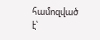համոզված է՝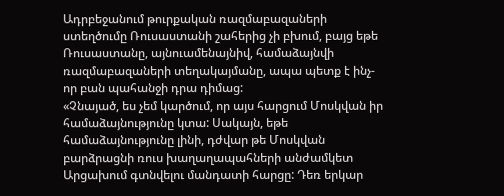Ադրբեջանում թուրքական ռազմաբազաների ստեղծումը Ռուսաստանի շահերից չի բխում, բայց եթե Ռուսաստանը, այնուամենայնիվ, համաձայնվի ռազմաբազաների տեղակայմանը, ապա պետք է ինչ-որ բան պահանջի դրա դիմաց:
«Չնայած, ես չեմ կարծում, որ այս հարցում Մոսկվան իր համաձայնությունը կտա: Սակայն, եթե համաձայնությունը լինի, դժվար թե Մոսկվան բարձրացնի ռուս խաղաղապահների անժամկետ Արցախում գտնվելու մանդատի հարցը: Դեռ երկար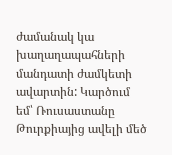ժամանակ կա խաղաղապահների մանդատի ժամկետի ավարտին: Կարծում եմ՝ Ռուսաստանը Թուրքիայից ավելի մեծ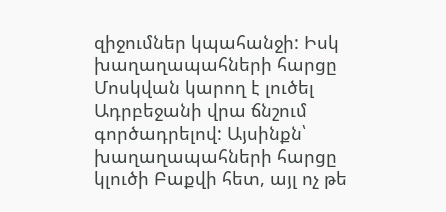զիջումներ կպահանջի: Իսկ խաղաղապահների հարցը Մոսկվան կարող է լուծել Ադրբեջանի վրա ճնշում գործադրելով: Այսինքն՝ խաղաղապահների հարցը կլուծի Բաքվի հետ, այլ ոչ թե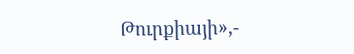Թուրքիայի»,-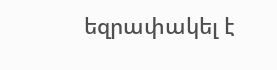եզրափակել է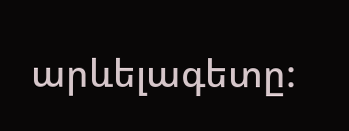արևելագետը: